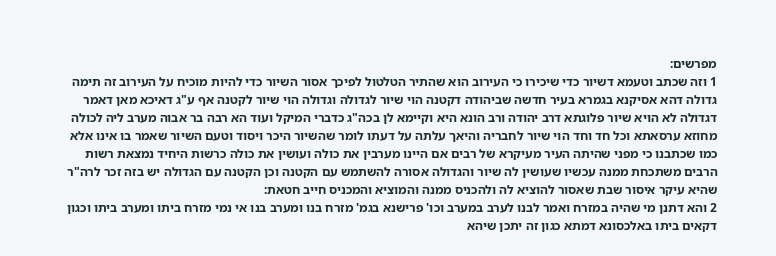מפרשים:
1 וזה שכתב וטעמא דשיור כדי שיכירו כי העירוב הוא שהתיר הטלטול לפיכך אסור השיור כדי להיות מוכיח על העירוב זה תימה גדולה דהא אסיקנא בגמרא בעיר חדשה שביהודה דקטנה הוי שיור לגדולה וגדולה הוי שיור לקטנה אף ע"ג דאיכא מאן דאמר דגדולה לא הויא שיור פלוגתא דרב יהודה ורב הונא היא וקיימא לן בכה"ג כדברי המיקל ועוד הא רבה בר אבוה מערב ליה לכולה מחוזא ערסאתא וכל חד וחד הוי שיור לחבריה והיאך עלתה על דעתו לומר שהשיור היכר ויסוד וטעם השיור שאמר בו אינו אלא כמו שכתבנו כי מפני שהיתה העיר מעיקרא של רבים אם היינו מערבין את כולה ועושין את כולה כרשות היחיד נמצאת רשות הרבים משתכחת ממנה עכשיו שעושין לה שיור והגדולה אסורה להשתמש עם הקטנה וכן הקטנה עם הגדולה יש בזה זכר לרה"ר שהיא עיקר איסור שבת שאסור להוציא לה ולהכניס ממנה והמוציא והמכניס חייב חטאת:
2 והא דתנן מי שהיה במזרח ואמר לבנו לערב במערב וכו' פרישנא בגמ' מזרח בנו ומערב בנו אי נמי מזרח ביתו ומערב ביתו וכגון דקאים ביתו באלכסונא דמתא כגון זה יתכן שיהא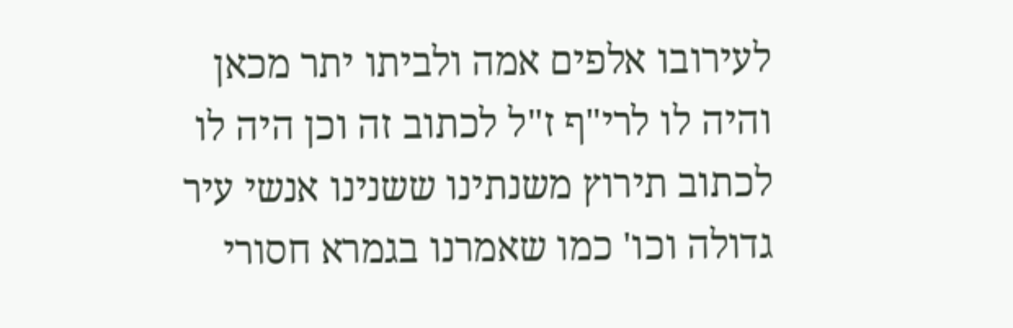לעירובו אלפים אמה ולביתו יתר מכאן והיה לו לרי"ף ז"ל לכתוב זה וכן היה לו לכתוב תירוץ משנתינו ששנינו אנשי עיר גדולה וכו' כמו שאמרנו בגמרא חסורי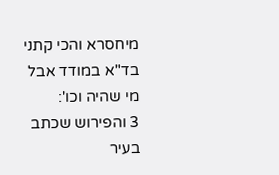מיחסרא והכי קתני בד"א במודד אבל מי שהיה וכו':
3 והפירוש שכתב בעיר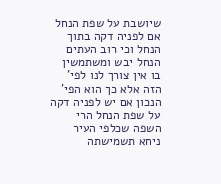שיושבת על שפת הנחל אם לפניה דקה בתוך הנחל וכי רוב העתים הנחל יבש ומשתמשין בו אין צורך לנו לפי' הזה אלא כך הוא הפי' הנכון אם יש לפניה דקה על שפת הנחל הרי השפה שכלפי העיר ניחא תשמישתה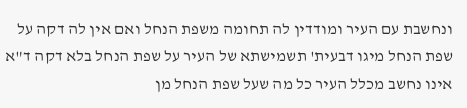ונחשבת עם העיר ומודדין לה תחומה משפת הנחל ואם אין לה דקה על שפת הנחל מיגו דבעית' תשמישתא של העיר על שפת הנחל בלא דקה ד"א אינו נחשב מכלל העיר כל מה שעל שפת הנחל מן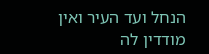הנחל ועד העיר ואין מודדין לה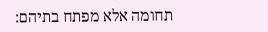תחומה אלא מפתח בתיהם: